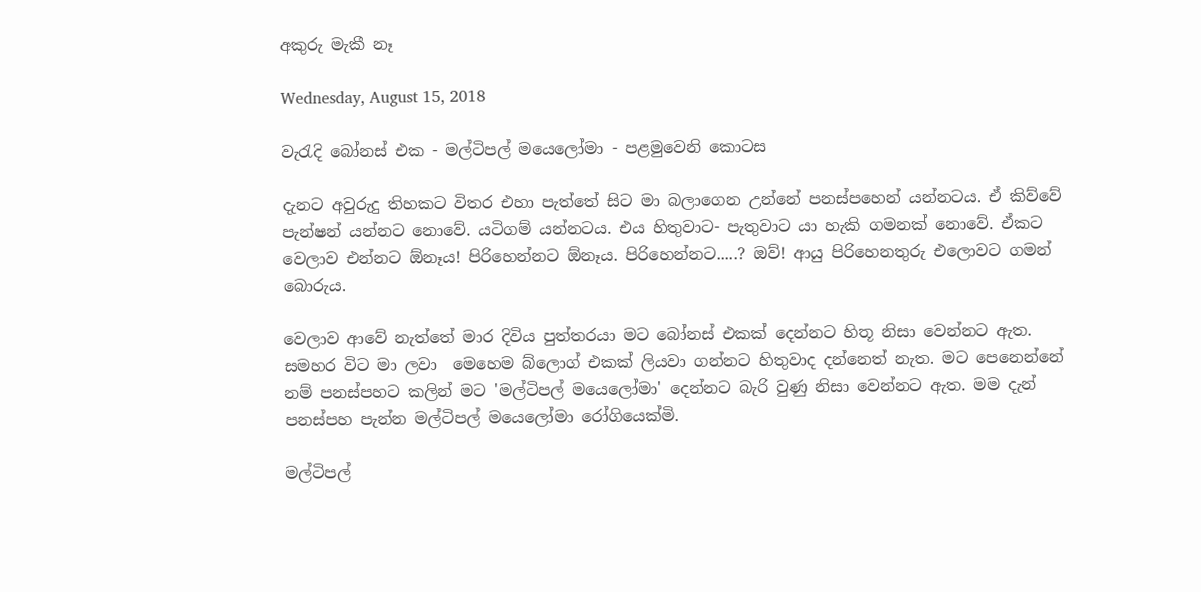අකුරු මැකී නෑ

Wednesday, August 15, 2018

වැරැදි බෝනස් එක - මල්ටිපල් මයෙලෝමා - පළමුවෙනි කොටස

දැනට අවුරුදු තිහකට විතර එහා පැත්තේ සිට මා බලාගෙන උන්නේ පනස්පහෙන් යන්නටය. ඒ කිව්වේ පැන්ෂන් යන්නට නොවේ. යටිගම් යන්නටය. එය හිතුවාට- පැතුවාට යා හැකි ගමනක් නොවේ. ඒකට වෙලාව එන්නට ඕනෑය! පිරිහෙන්නට ඕනෑය. පිරිහෙන්නට.....? ඔව්! ආයු පිරිහෙනතුරු එලොවට ගමන් බොරුය.

වෙලාව ආවේ නැත්තේ මාර දිවිය පුත්තරයා මට බෝනස් එකක් දෙන්නට හිතූ නිසා වෙන්නට ඇත. සමහර විට මා ලවා  මෙහෙම බ්ලොග් එකක් ලියවා ගන්නට හිතුවාද දන්නෙත් නැත. මට පෙනෙන්නේ නම් පනස්පහට කලින් මට 'මල්ටිපල් මයෙලෝමා' දෙන්නට බැරි වුණු නිසා වෙන්නට ඇත. මම දැන් පනස්පහ පැන්න මල්ටිපල් මයෙලෝමා රෝගියෙක්මි.

මල්ටිපල්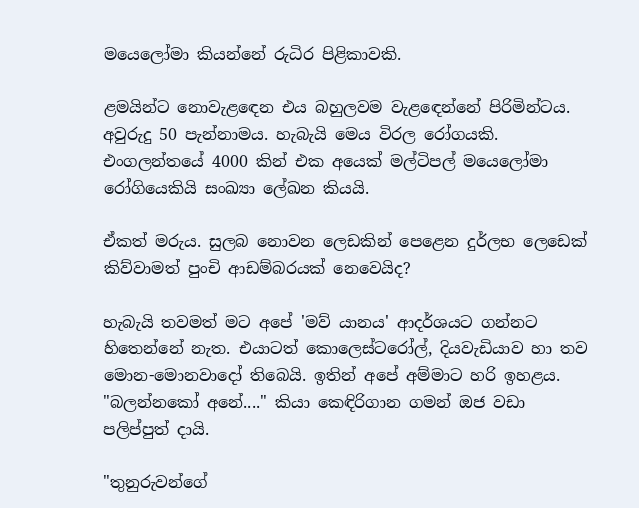මයෙලෝමා කියන්නේ රුධිර පිළිකාවකි.

ළමයින්ට නොවැළඳෙන එය බහුලවම වැළඳෙන්නේ පිරිමින්ටය. අවුරුදු 50 පැන්නාමය. හැබැයි මෙය විරල රෝගයකි. එංගලන්තයේ 4000 කින් එක අයෙක් මල්ටිපල් මයෙලෝමා රෝගියෙකියි සංඛ්‍යා ලේඛන කියයි.

ඒකත් මරුය. සුලබ නොවන ලෙඩකින් පෙළෙන දුර්ලභ ලෙඩෙක් කිව්වාමත් පුංචි ආඩම්බරයක් නෙවෙයිද?

හැබැයි තවමත් මට අපේ 'මව් යානය' ආදර්ශයට ගන්නට හිතෙන්නේ නැත. එයාටත් කොලෙස්ටරෝල්, දියවැඩියාව හා තව මොන-මොනවාදෝ තිබෙයි. ඉතින් අපේ අම්මාට හරි ඉහළය. "බලන්නකෝ අනේ...." කියා කෙඳිරිගාන ගමන් ඔජ වඩා පලිප්පුත් දායි.

"තුනුරුවන්ගේ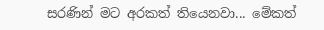සරණින් මට අරකත් තියෙනවා... මේකත්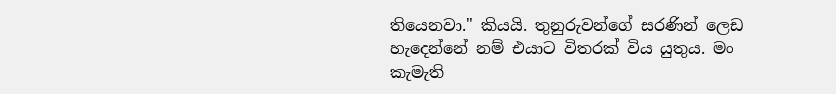තියෙනවා." කියයි. තුනුරුවන්ගේ සරණින් ලෙඩ හැදෙන්නේ නම් එයාට විතරක් විය යුතුය. මං කැමැති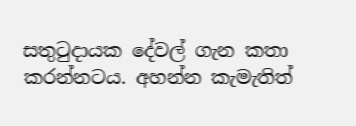සතුටුදායක දේවල් ගැන කතා කරන්නටය. අහන්න කැමැතිත්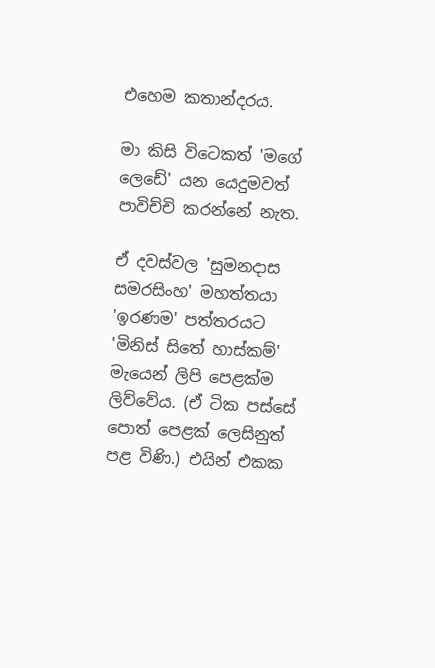එහෙම කතාන්දරය.

මා කිසි විටෙකත් 'මගේ ලෙඩේ' යන යෙදුමවත් පාවිච්චි කරන්නේ නැත.

ඒ දවස්වල 'සුමනදාස සමරසිංහ' මහත්තයා 'ඉරණම' පත්තරයට 'මිනිස් සිතේ හාස්කම්' මැයෙන් ලිපි පෙළක්ම ලිව්වේය. (ඒ ටික පස්සේ පොත් පෙළක් ලෙසිනුත් පළ විණි.) එයින් එකක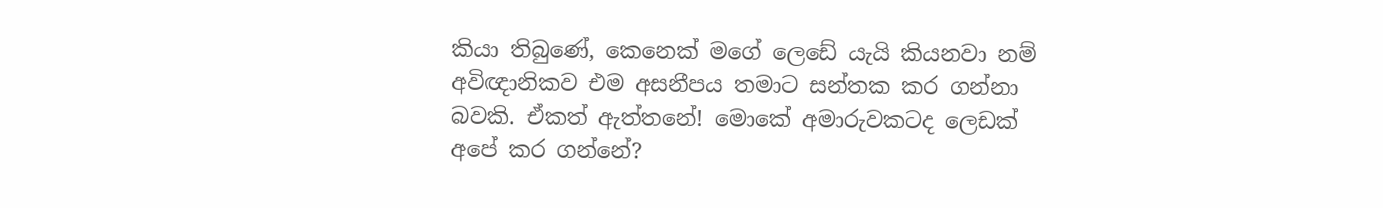කියා තිබුණේ, කෙනෙක් මගේ ලෙඩේ යැයි කියනවා නම් අවිඥානිකව එම අසනීපය තමාට සන්තක කර ගන්නා බවකි. ඒකත් ඇත්තනේ! මොකේ අමාරුවකටද ලෙඩක් අපේ කර ගන්නේ?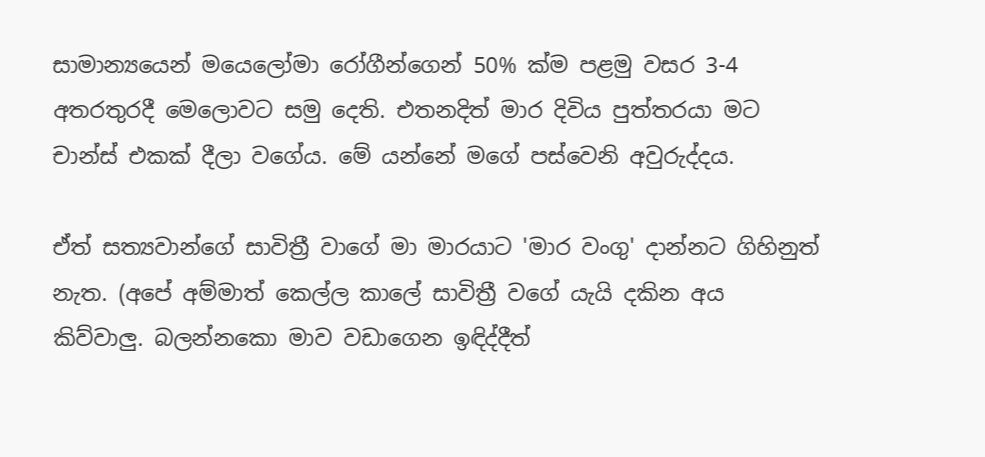සාමාන්‍යයෙන් මයෙලෝමා රෝගීන්ගෙන් 50% ක්ම පළමු වසර 3-4 අතරතුරදී මෙලොවට සමු දෙති. එතනදිත් මාර දිවිය පුත්තරයා මට චාන්ස් එකක් දීලා වගේය. මේ යන්නේ මගේ පස්වෙනි අවුරුද්දය.

ඒත් සත්‍යවාන්ගේ සාවිත්‍රී වාගේ මා මාරයාට 'මාර වංගු' දාන්නට ගිහිනුත් නැත. (අපේ අම්මාත් කෙල්ල කාලේ සාවිත්‍රී වගේ යැයි දකින අය කිව්වාලු. බලන්නකො මාව වඩාගෙන ඉඳිද්දීත්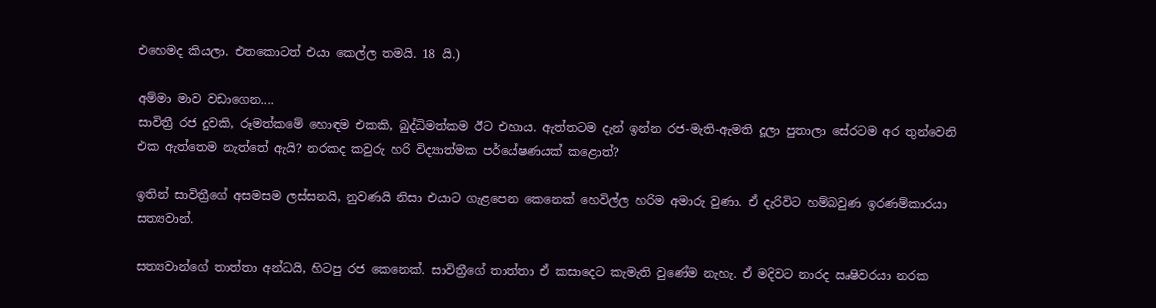එහෙමද කියලා. එතකොටත් එයා කෙල්ල තමයි. 18 යි.)

අම්මා මාව වඩාගෙන....
සාවිත්‍රී රජ දුවකි, රූමත්කමේ හොඳම එකකි, බුද්ධිමත්කම ඊට එහාය. ඇත්තටම දැන් ඉන්න රජ-මැති-ඇමති දූලා පුතාලා සේරටම අර තුන්වෙනි එක ඇත්තෙම නැත්තේ ඇයි? නරකද කවුරු හරි විද්‍යාත්මක පර්යේෂණයක් කළොත්?

ඉතින් සාවිත්‍රීගේ අසමසම ලස්සනයි, නුවණයි නිසා එයාට ගැළපෙන කෙනෙක් හෙවිල්ල හරිම අමාරු වුණා. ඒ දැරිවිට හම්බවුණ ඉරණම්කාරයා සත්‍යවාන්.

සත්‍යවාන්ගේ තාත්තා අන්ධයි, හිටපු රජ කෙනෙක්. සාවිත්‍රීගේ තාත්තා ඒ කසාදෙට කැමැති වුණේම නැහැ. ඒ මදිවට නාරද ඍෂිවරයා නරක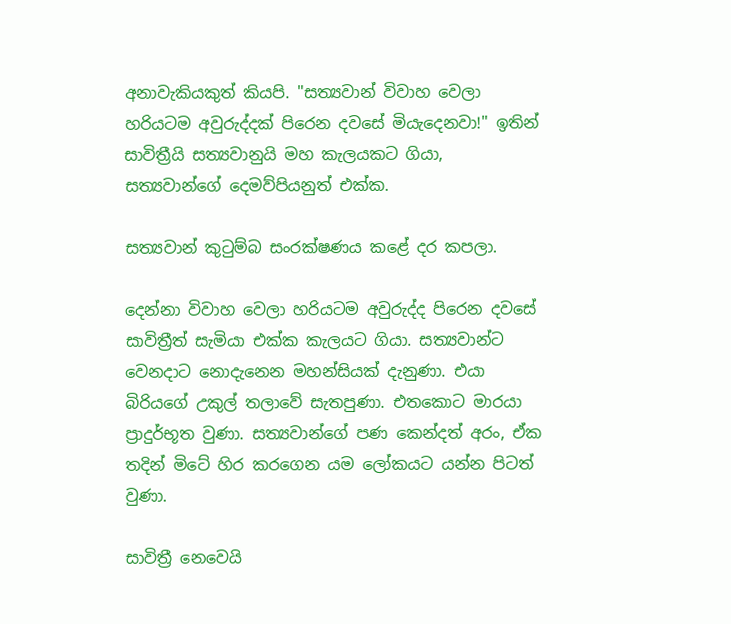අනාවැකියකුත් කියපි. "සත්‍යවාන් විවාහ වෙලා හරියටම අවුරුද්දක් පිරෙන දවසේ මියැදෙනවා!" ඉතින් සාවිත්‍රීයි සත්‍යවානුයි මහ කැලයකට ගියා, සත්‍යවාන්ගේ දෙමව්පියනුත් එක්ක.

සත්‍යවාන් කුටුම්බ සංරක්ෂණය කළේ දර කපලා.

දෙන්නා විවාහ වෙලා හරියටම අවුරුද්ද පිරෙන දවසේ සාවිත්‍රීත් සැමියා එක්ක කැලයට ගියා. සත්‍යවාන්ට වෙනදාට නොදැනෙන මහන්සියක් දැනුණා. එයා බිරියගේ උකුල් තලාවේ සැතපුණා. එතකොට මාරයා ප්‍රාදුර්භූත වුණා. සත්‍යවාන්ගේ පණ කෙන්දත් අරං, ඒක තදින් මිටේ හිර කරගෙන යම ලෝකයට යන්න පිටත් වුණා.

සාවිත්‍රී නෙවෙයි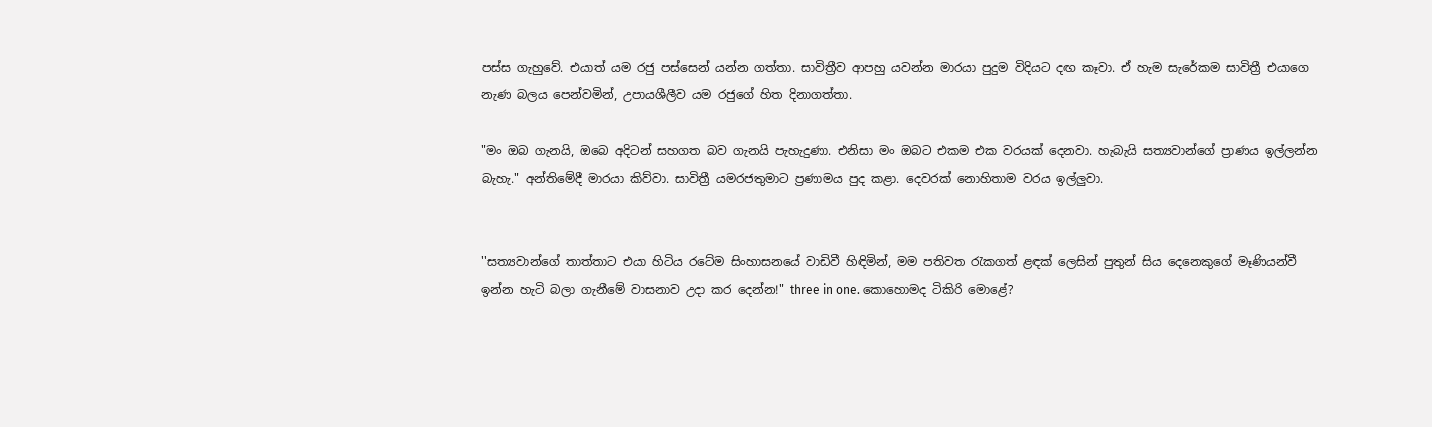පස්ස ගැහුවේ. එයාත් යම රජු පස්සෙන් යන්න ගත්තා. සාවිත්‍රීව ආපහු යවන්න මාරයා පුදුම විදියට දඟ කෑවා. ඒ හැම සැරේකම සාවිත්‍රී එයාගෙ නැණ බලය පෙන්වමින්, උපායශීලීව යම රජුගේ හිත දිනාගත්තා.

"මං ඔබ ගැනයි, ඔබෙ අදිටන් සහගත බව ගැනයි පැහැදුණා. එනිසා මං ඔබට එකම එක වරයක් දෙනවා. හැබැයි සත්‍යවාන්ගේ ප්‍රාණය ඉල්ලන්න බැහැ." අන්තිමේදී මාරයා කිව්වා. සාවිත්‍රී යමරජතුමාට ප්‍රණාමය පුද කළා. දෙවරක් නොහිතාම වරය ඉල්ලුවා.


''සත්‍යවාන්ගේ තාත්තාට එයා හිටිය රටේම සිංහාසනයේ වාඩිවී හිඳිමින්, මම පතිවත රැකගත් ළඳක් ලෙසින් පුතුන් සිය දෙනෙකුගේ මෑණියන්වී ඉන්න හැටි බලා ගැනීමේ වාසනාව උදා කර දෙන්න!" three in one. කොහොමද ටිකිරි මොළේ?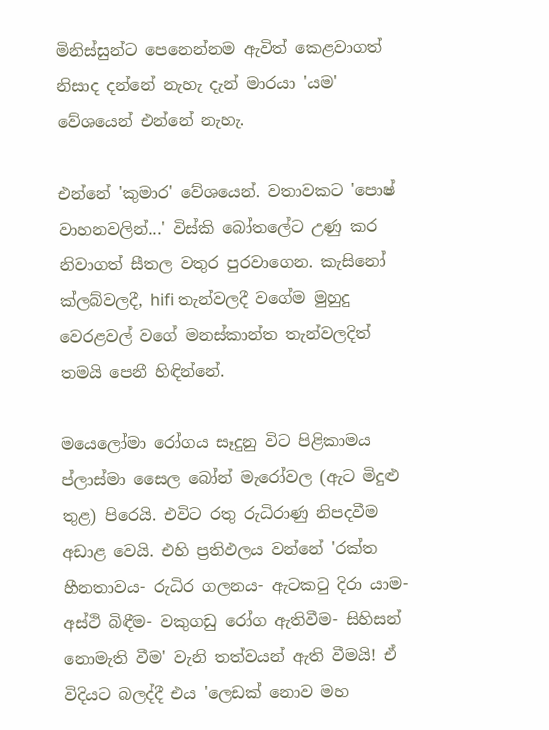මිනිස්සුන්ට පෙනෙන්නම ඇවිත් කෙළවාගත් නිසාද දන්නේ නැහැ දැන් මාරයා 'යම' වේශයෙන් එන්නේ නැහැ.

එන්නේ 'කුමාර' වේශයෙන්. වතාවකට 'පොෂ් වාහනවලින්...' විස්කි බෝතලේට උණු කර නිවාගත් සීතල වතුර පුරවාගෙන. කැසිනෝ ක්ලබ්වලදී, hifi තැන්වලදී වගේම මුහුදු වෙරළවල් වගේ මනස්කාන්ත තැන්වලදිත් තමයි පෙනී හිඳින්නේ.

මයෙලෝමා රෝගය සෑදුනු විට පිළිකාමය ප්ලාස්මා සෛල බෝන් මැරෝවල (ඇට මිදුළු තුළ) පිරෙයි. එවිට රතු රුධිරාණු නිපදවීම අඩාළ වෙයි. එහි ප්‍රතිඵලය වන්නේ 'රක්ත හීනතාවය- රුධිර ගලනය- ඇටකටු දිරා යාම- අස්ථි බිඳීම- වකුගඩු රෝග ඇතිවීම- සිහිසන් නොමැති වීම' වැනි තත්වයන් ඇති වීමයි! ඒ විදියට බලද්දී එය 'ලෙඩක් නොව මහ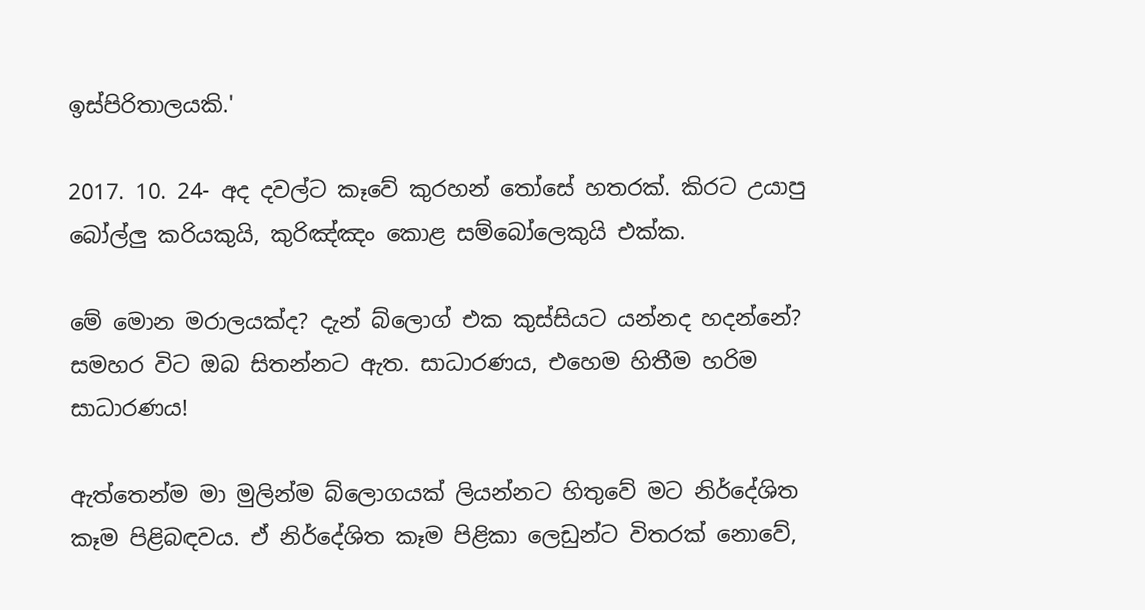ඉස්පිරිතාලයකි.'

2017. 10. 24- අද දවල්ට කෑවේ කුරහන් තෝසේ හතරක්. කිරට උයාපු බෝල්ලු කරියකුයි, කුරිඤ්ඤං කොළ සම්බෝලෙකුයි එක්ක.

මේ මොන මරාලයක්ද? දැන් බ්ලොග් එක කුස්සියට යන්නද හදන්නේ? සමහර විට ඔබ සිතන්නට ඇත. සාධාරණය, එහෙම හිතීම හරිම සාධාරණය!

ඇත්තෙන්ම මා මුලින්ම බ්ලොගයක් ලියන්නට හිතුවේ මට නිර්දේශිත කෑම පිළිබඳවය. ඒ නිර්දේශිත කෑම පිළිකා ලෙඩුන්ට විතරක් නොවේ,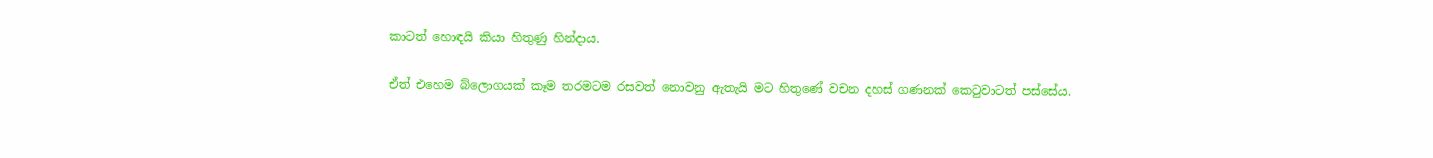කාටත් හොඳයි කියා හිතුණු හින්දාය.

ඒත් එහෙම බ්ලොගයක් කෑම තරමටම රසවත් නොවනු ඇතැයි මට හිතුණේ වචන දහස් ගණනක් කෙටුවාටත් පස්සේය.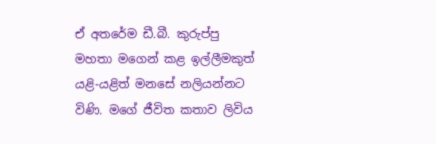ඒ අතරේම ඩී.බී. කුරුප්පු  මහතා මගෙන් කළ ඉල්ලීමකුත් යළි-යළිත් මනසේ නලියන්නට විණි. මගේ ජීවිත කතාව ලිවිය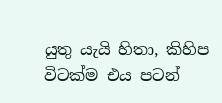යුතු යැයි හිතා, කිහිප විටක්ම එය පටන්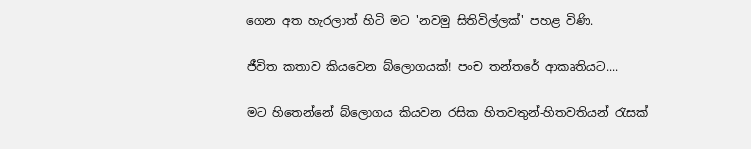ගෙන අත හැරලාත් හිටි මට 'නවමු සිතිවිල්ලක්' පහළ විණි.

ජීවිත කතාව කියවෙන බ්ලොගයක්! පංච තන්තරේ ආකෘතියට....

මට හිතෙන්නේ බ්ලොගය කියවන රසික හිතවතුන්-හිතවතියන් රැසක්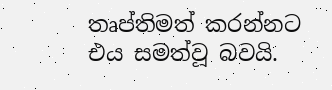තෘප්තිමත් කරන්නට එය සමත්වූ බවයි.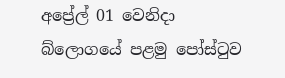අප්‍රේල් 01 වෙනිදා බ්ලොගයේ පළමු පෝස්ටුව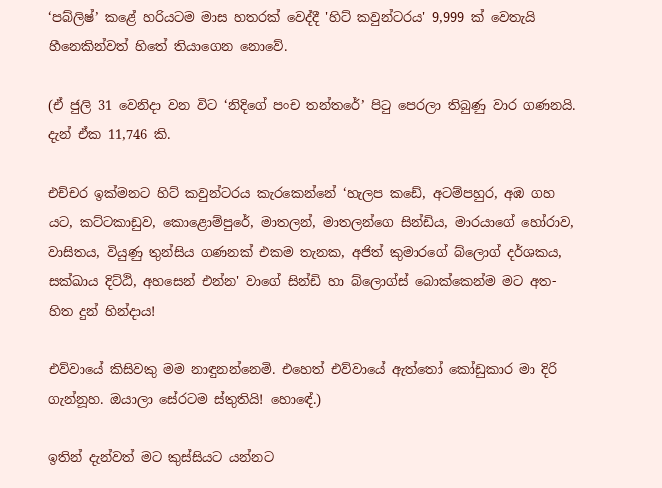‘පබ්ලිෂ්’ කළේ හරියටම මාස හතරක් වෙද්දී 'හිට් කවුන්ටරය' 9,999 ක් වෙතැයි හීනෙකින්වත් හිතේ තියාගෙන නොවේ.

(ඒ ජුලි 31 වෙනිදා වන විට ‘නිදිගේ පංච තන්තරේ’ පිටු පෙරලා තිබුණු වාර ගණනයි. දැන් ඒක 11,746 කි.

එච්චර ඉක්මනට හිට් කවුන්ටරය කැරකෙන්නේ ‘හැලප කඩේ, අටම්පහුර, අඹ ගහ යට, කට්ටකාඩුව, කොළොම්පුරේ, මාතලන්, මාතලන්ගෙ සින්ඩිය, මාරයාගේ හෝරාව, වාසිතය, වියුණු තුන්සිය ගණනක් එකම තැනක, අජිත් කුමාරගේ බ්ලොග් දර්ශකය, සක්ඛාය දිට්ඨි, අහසෙන් එන්න' වාගේ සින්ඩි හා බ්ලොග්ස් බොක්කෙන්ම මට අත-හිත දුන් හින්දාය!

එව්වායේ කිසිවකු මම නාඳුනන්නෙමි. එහෙත් එව්වායේ ඇත්තෝ කෝඩුකාර මා දිරි ගැන්නූහ. ඔයාලා සේරටම ස්තුතියි! හොඳේ.)

ඉතින් දැන්වත් මට කුස්සියට යන්නට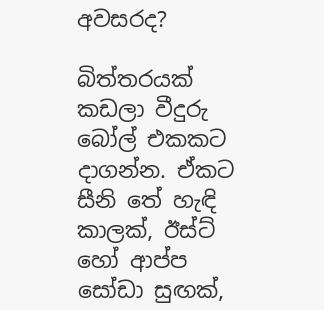අවසරද?

බිත්තරයක් කඩලා වීදුරු බෝල් එකකට දාගන්න. ඒකට සීනි තේ හැඳි කාලක්, ඊස්ට් හෝ ආප්ප සෝඩා සුඟක්,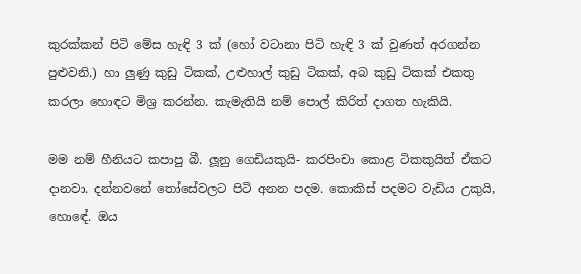කුරක්කන් පිටි මේස හැඳි 3 ක් (හෝ වටානා පිටි හැඳි 3 ක් වුණත් අරගන්න පුළුවනි.) හා ලුණු කුඩු ටිකක්, උළුහාල් කුඩු ටිකක්, අබ කුඩු ටිකක් එකතු කරලා හොඳට මිශ්‍ර කරන්න. කැමැතියි නම් පොල් කිරිත් දාගත හැකියි.

මම නම් හීනියට කපාපු බී. ලූනු ගෙඩියකුයි- කරපිංචා කොළ ටිකකුයිත් ඒකට දානවා. දන්නවනේ තෝසේවලට පිටි අනන පදම. කොකිස් පදමට වැඩිය උකුයි, හොඳේ. ඔය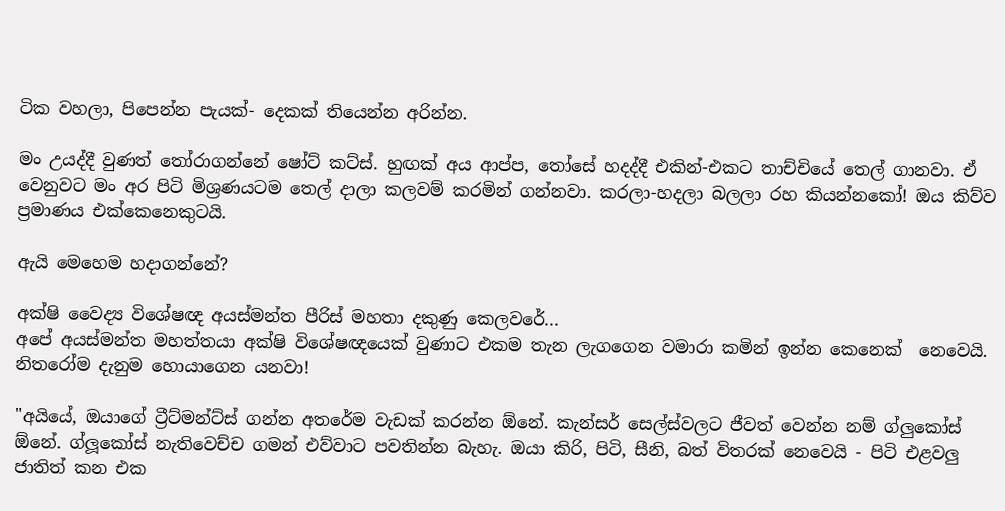ටික වහලා, පිපෙන්න පැයක්- දෙකක් තියෙන්න අරින්න.

මං උයද්දී වුණත් තෝරාගන්නේ ෂෝට් කට්ස්. හුඟක් අය ආප්ප, තෝසේ හදද්දී එකින්-එකට තාච්චියේ තෙල් ගානවා. ඒ වෙනුවට මං අර පිටි මිශ්‍රණයටම තෙල් දාලා කලවම් කරමින් ගන්නවා. කරලා-හදලා බලලා රහ කියන්නකෝ! ඔය කිව්ව ප්‍රමාණය එක්කෙනෙකුටයි.

ඇයි මෙහෙම හදාගන්නේ?

අක්ෂි වෛද්‍ය විශේෂඥ අයස්මන්ත පීරිස් මහතා දකුණු කෙලවරේ...
අපේ අයස්මන්ත මහත්තයා අක්ෂි විශේෂඥයෙක් වුණාට එකම තැන ලැගගෙන වමාරා කමින් ඉන්න කෙනෙක්  නෙවෙයි. නිතරෝම දැනුම හොයාගෙන යනවා!

"අයියේ, ඔයාගේ ට්‍රීට්මන්ට්ස් ගන්න අතරේම වැඩක් කරන්න ඕනේ. කැන්සර් සෙල්ස්වලට ජීවත් වෙන්න නම් ග්ලුකෝස් ඕනේ. ග්ලූකෝස් නැතිවෙච්ච ගමන් එව්වාට පවතින්න බැහැ. ඔයා කිරි, පිටි, සීනි, බත් විතරක් නෙවෙයි - පිටි එළවලු ජාතිත් කන එක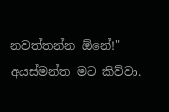නවත්තන්න ඕනේ!" අයස්මන්ත මට කිව්වා.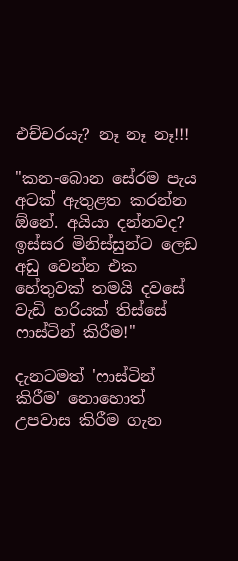එච්චරයැ? නෑ නෑ නෑ!!!

"කන-බොන සේරම පැය අටක් ඇතුළත කරන්න ඕනේ. අයියා දන්නවද? ඉස්සර මිනිස්සුන්ට ලෙඩ අඩු වෙන්න එක හේතුවක් තමයි දවසේ වැඩි හරියක් තිස්සේ ෆාස්ටින් කිරීම!"

දැනටමත් 'ෆාස්ටින් කිරීම' නොහොත් උපවාස කිරීම ගැන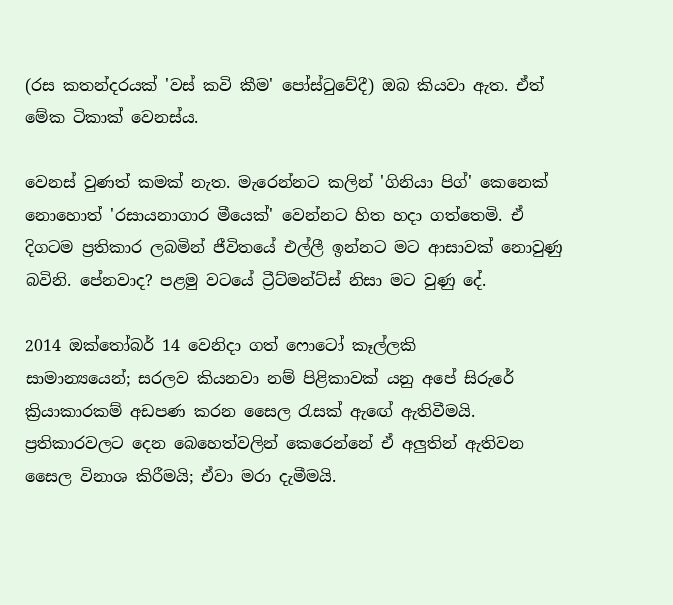(රස කතන්දරයක් 'වස් කවි කීම' පෝස්ටුවේදී) ඔබ කියවා ඇත. ඒත් මේක ටිකාක් වෙනස්ය.

වෙනස් වුණත් කමක් නැත. මැරෙන්නට කලින් 'ගිනියා පිග්' කෙනෙක් නොහොත් 'රසායනාගාර මීයෙක්' වෙන්නට හිත හදා ගත්තෙමි. ඒ දිගටම ප්‍රතිකාර ලබමින් ජීවිතයේ එල්ලී ඉන්නට මට ආසාවක් නොවුණු බවිනි. පේනවාද? පළමු වටයේ ට්‍රීට්මන්ට්ස් නිසා මට වුණු දේ.

2014 ඔක්තෝබර් 14 වෙනිදා ගත් ෆොටෝ කෑල්ලකි
සාමාන්‍යයෙන්; සරලව කියනවා නම් පිළිකාවක්‌ යනු අපේ සිරුරේ ක්‍රියාකාරකම් අඩපණ කරන සෛල රැසක් ඇඟේ ඇතිවීමයි. ප්‍රතිකාරවලට දෙන බෙහෙත්වලින් කෙරෙන්නේ ඒ අලුතින් ඇතිවන සෛල විනාශ කිරීමයි; ඒවා මරා දැමීමයි.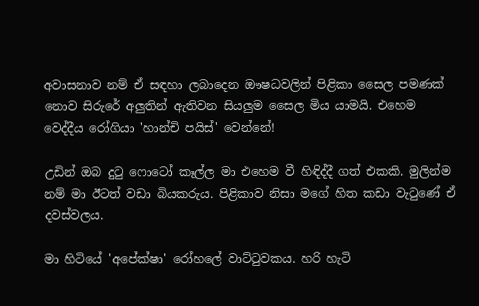අවාසනාව නම් ඒ සඳහා ලබාදෙන ඖෂධවලින් පිළිකා සෛල පමණක් නොව සිරුරේ අලුතින් ඇතිවන සියලුම සෛල මිය යාමයි. එහෙම වෙද්දීය රෝගියා 'හාන්චි පයිස්' වෙන්නේ!

උඩින් ඔබ දුටු ෆොටෝ කෑල්ල මා එහෙම වී හිඳිද්දී ගත් එකකි. මුලින්ම නම් මා ඊටත් වඩා බියකරුය. පිළිකාව නිසා මගේ හිත කඩා වැටුණේ ඒ දවස්වලය.

මා හිටියේ 'අපේක්ෂා' රෝහලේ වාට්ටුවකය. හරි හැටි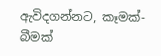ඇවිදගන්නට, කෑමක්-බීමක්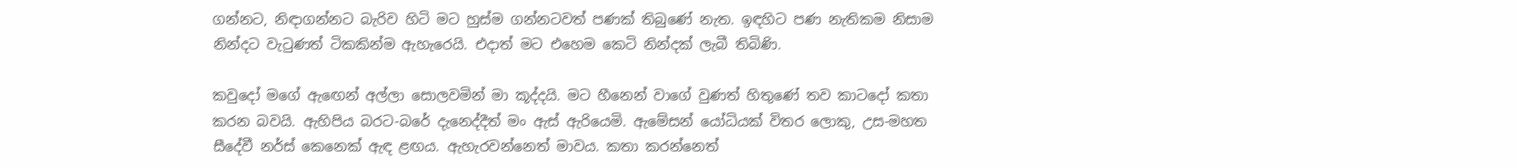ගන්නට, නිඳාගන්නට බැරිව හිටි මට හුස්ම ගන්නටවත් පණක් තිබුණේ නැත. ඉඳහිට පණ නැතිකම නිසාම නින්දට වැටුණත් ටිකකින්ම ඇහැරෙයි. එදාත් මට එහෙම කෙටි නින්දක් ලැබී තිබිණි.

කවුදෝ මගේ ඇඟෙන් අල්ලා සොලවමින් මා කූද්දයි. මට හීනෙන් වාගේ වුණත් හිතුණේ තව කාටදෝ කතා කරන බවයි. ඇහිපිය බරට-බරේ දැනෙද්දීත් මං ඇස් ඇරියෙමි. ඇමේසන් යෝධියක් විතර ලොකු, උස-මහත සීදේවී නර්ස් කෙනෙක් ඇඳ ළඟය. ඇහැරවන්නෙත් මාවය. කතා කරන්නෙත්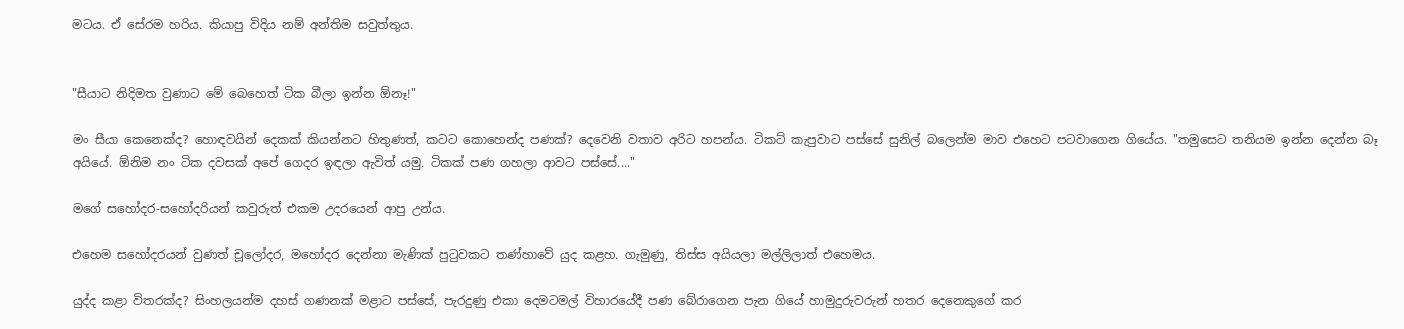මටය. ඒ සේරම හරිය. කියාපු විදිය නම් අන්තිම සවුත්තුය.


"සීයාට නිදිමත වුණාට මේ බෙහෙත් ටික බීලා ඉන්න ඕනෑ!"

මං සීයා කෙනෙක්ද? හොඳවයින් දෙකක් කියන්නට හිතුණත්, කටට කොහෙන්ද පණක්? දෙවෙනි වතාව අරිට හපන්ය. ටිකට් කැපුවාට පස්සේ සුනිල් බලෙන්ම මාව එහෙට පටවාගෙන ගියේය. "තමුසෙට තනියම ඉන්න දෙන්න බෑ අයියේ. ඕනිම නං ටික දවසක් අපේ ගෙදර ඉඳලා ඇවිත් යමු. ටිකක් පණ ගහලා ආවට පස්සේ...."

මගේ සහෝදර-සහෝදරියන් කවුරුත් එකම උදරයෙන් ආපු උන්ය.

එහෙම සහෝදරයන් වුණත් චූලෝදර, මහෝදර දෙන්නා මැණික් පුටුවකට තණ්හාවේ යුද කළහ. ගැමුණු, තිස්ස අයියලා මල්ලිලාත් එහෙමය.

යුද්ද කළා විතරක්ද? සිංහලයන්ම දහස් ගණනක් මළාට පස්සේ, පැරදුණු එකා දෙමටමල් විහාරයේදී පණ බේරාගෙන පැන ගියේ හාමුදුරුවරුන් හතර දෙනෙකුගේ කර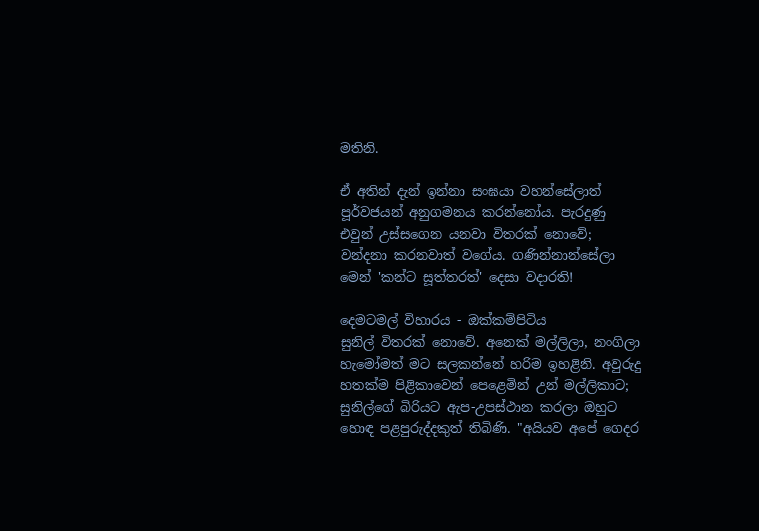මතිනි.

ඒ අතින් දැන් ඉන්නා සංඝයා වහන්සේලාත් පූර්වජයන් අනුගමනය කරන්නෝය. පැරදුණු එවුන් උස්සගෙන යනවා විතරක් නොවේ; වන්දනා කරනවාත් වගේය. ගණින්නාන්සේලා මෙන් 'කන්ට සූත්තරත්' දෙසා වදාරති!

දෙමටමල් විහාරය - ඔක්කම්පිටිය
සුනිල් විතරක් නොවේ. අනෙක් මල්ලිලා, නංගිලා හැමෝමත් මට සලකන්නේ හරිම ඉහළිනි. අවුරුදු හතක්ම පිළිකාවෙන් පෙළෙමින් උන් මල්ලිකාට; සුනිල්ගේ බිරියට ඇප-උපස්ථාන කරලා ඔහුට හොඳ පළපුරුද්දකුත් තිබිණි. "අයියව අපේ ගෙදර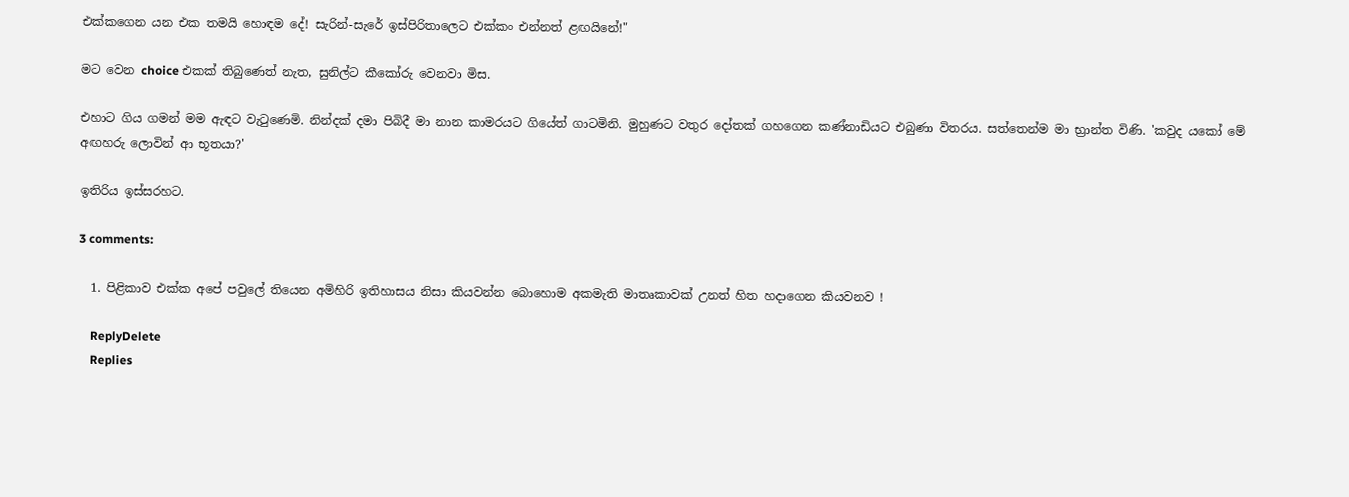එක්කගෙන යන එක තමයි හොඳම දේ! සැරින්-සැරේ ඉස්පිරිතාලෙට එක්කං එන්නත් ළඟයිනේ!"

මට වෙන choice එකක් තිබුණෙත් නැත, සුනිල්ට කීකෝරු වෙනවා මිස.

එහාට ගිය ගමන් මම ඇඳට වැටුණෙමි. නින්දක් දමා පිබිදී මා නාන කාමරයට ගියේත් ගාටමිනි. මුහුණට වතුර දෝතක් ගහගෙන කණ්නාඩියට එබුණා විතරය. සත්තෙන්ම මා භ්‍රාන්ත විණි. 'කවුද යකෝ මේ අඟහරු ලොවින් ආ භූතයා?'

ඉතිරිය ඉස්සරහට.

3 comments:

  1. පිළිකාව එක්ක අපේ පවුලේ තියෙන අමිහිරි ඉතිහාසය නිසා කියවන්න බොහොම අකමැති මාතෘකාවක් උනත් හිත හදාගෙන කියවනව !

    ReplyDelete
    Replies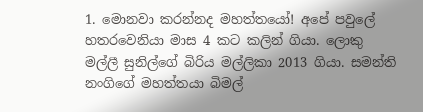1. මොනවා කරන්නද මහත්තයෝ! අපේ පවුලේ හතරවෙනියා මාස 4 කට කලින් ගියා. ලොකු මල්ලී සුනිල්ගේ බිරිය මල්ලිකා 2013 ගියා. සමන්ති නංගිගේ මහත්තයා බිමල්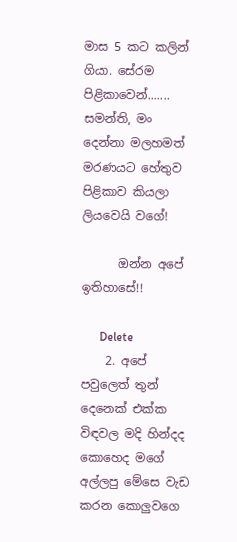මාස 5 කට කලින් ගියා. සේරම පිළිකාවෙන්....... සමන්ති, මං දෙන්නා මලහමත් මරණයට හේතුව පිළිකාව කියලා ලියවෙයි වගේ!

      ඔන්න අපේ ඉතිහාසේ!!

      Delete
    2. අපේ පවුලෙත් තුන් දෙනෙක් එක්ක විඳවල මදි හින්දද කොහෙද මගේ අල්ලපු මේසෙ වැඩ කරන කොලුවගෙ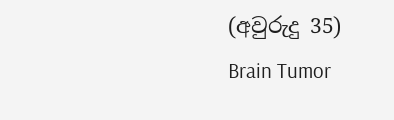(අවුරුදු 35) Brain Tumor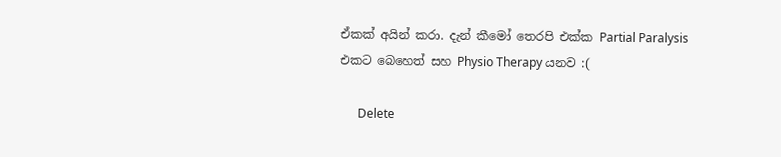ඒකක් අයින් කරා. දැන් කීමෝ තෙරපි එක්ක Partial Paralysis එකට බෙහෙත් සහ Physio Therapy යනව :(

      Delete